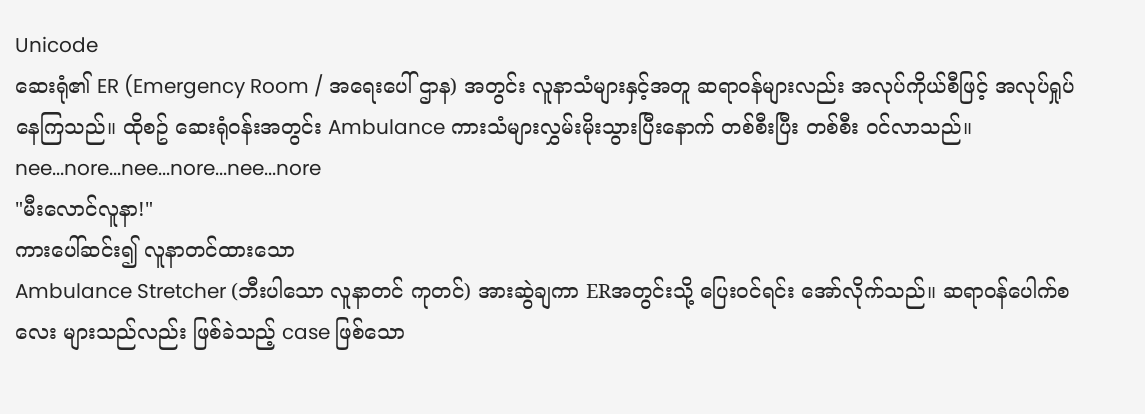Unicode
ဆေးရုံ၏ ER (Emergency Room / အရေးပေါ် ဌာန) အတွင်း လူနာသံများနှင့်အတူ ဆရာဝန်များလည်း အလုပ်ကိုယ်စီဖြင့် အလုပ်ရှုပ်နေကြသည်။ ထိုစဥ် ဆေးရုံဝန်းအတွင်း Ambulance ကားသံများလွှမ်းမိုးသွားပြီးနောက် တစ်စီးပြီး တစ်စီး ဝင်လာသည်။
nee...nore...nee...nore...nee...nore
"မီးလောင်လူနာ!"
ကားပေါ်ဆင်း၍ လူနာတင်ထားသော
Ambulance Stretcher (ဘီးပါသော လူနာတင် ကုတင်) အားဆွဲချကာ ERအတွင်းသို့ ပြေးဝင်ရင်း အော်လိုက်သည်။ ဆရာဝန်ပေါက်စလေး များသည်လည်း ဖြစ်ခဲသည့် case ဖြစ်သော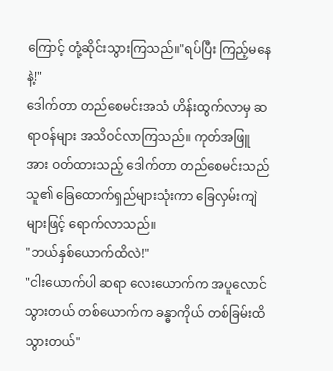ကြောင့် တုံ့ဆိုင်းသွားကြသည်။"ရပ်ပြီး ကြည့်မနေနဲ့!"
ဒေါက်တာ တည်စေမင်းအသံ ဟိန်းထွက်လာမှ ဆရာဝန်များ အသိဝင်လာကြသည်။ ကုတ်အဖြူအား ဝတ်ထားသည့် ဒေါက်တာ တည်စေမင်းသည် သူ၏ ခြေထောက်ရှည်များသုံးကာ ခြေလှမ်းကျဲများဖြင့် ရောက်လာသည်။
"ဘယ်နှစ်ယောက်ထိလဲ!"
"ငါးယောက်ပါ ဆရာ လေးယောက်က အပူလောင်သွားတယ် တစ်ယောက်က ခန္ဓာကိုယ် တစ်ခြမ်းထိသွားတယ်"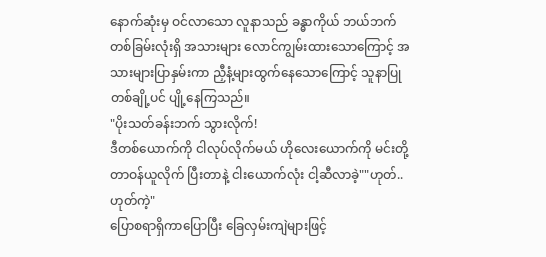နောက်ဆုံးမှ ဝင်လာသော လူနာသည် ခန္ဓာကိုယ် ဘယ်ဘက် တစ်ခြမ်းလုံးရှိ အသားများ လောင်ကျွမ်းထားသောကြောင့် အသားများပြာနှမ်းကာ ညှီနံ့များထွက်နေသောကြောင့် သူနာပြုတစ်ချို့ပင် ပျို့နေကြသည်။
"ပိုးသတ်ခန်းဘက် သွားလိုက်!
ဒီတစ်ယောက်ကို ငါလုပ်လိုက်မယ် ဟိုလေးယောက်ကို မင်းတို့ တာဝန်ယူလိုက် ပြီးတာနဲ့ ငါးယောက်လုံး ငါ့ဆီလာခဲ့""ဟုတ်.. ဟုတ်ကဲ့"
ပြောစရာရှိကာပြောပြီး ခြေလှမ်းကျဲများဖြင့်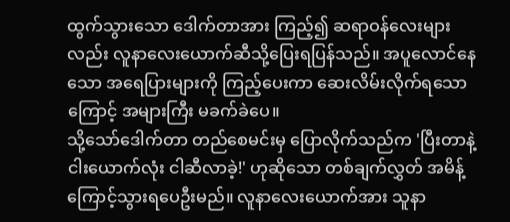ထွက်သွားသော ဒေါက်တာအား ကြည့်၍ ဆရာဝန်လေးများလည်း လူနာလေးယောက်ဆီသို့ပြေးရပြန်သည်။ အပူလောင်နေသော အရေပြားများကို ကြည့်ပေးကာ ဆေးလိမ်းလိုက်ရသောကြောင့် အများကြီး မခက်ခဲပေ။
သို့သော်ဒေါက်တာ တည်စေမင်းမှ ပြောလိုက်သည်က 'ပြီးတာနဲ့ ငါးယောက်လုံး ငါဆီလာခဲ့!' ဟုဆိုသော တစ်ချက်လွှတ် အမိန့်ကြောင့်သွားရပေဦးမည်။ လူနာလေးယောက်အား သူနာ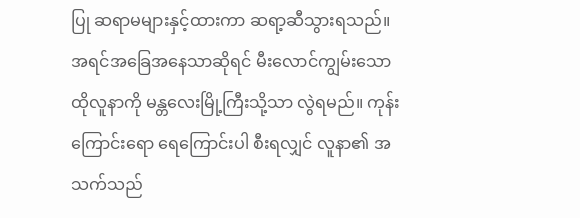ပြု ဆရာမများနှင့်ထားကာ ဆရာ့ဆီသွားရသည်။ အရင်အခြေအနေသာဆိုရင် မီးလောင်ကျွမ်းသော ထိုလူနာကို မန္တလေးမြို့ကြီးသို့သာ လွဲရမည်။ ကုန်းကြောင်းရော ရေကြောင်းပါ စီးရလျှင် လူနာ၏ အသက်သည်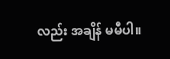လည်း အချိန် မမီပါ။